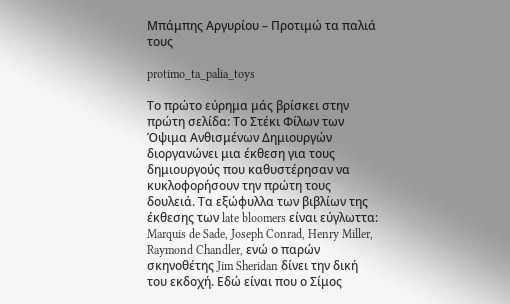Μπάμπης Αργυρίου – Προτιμώ τα παλιά τους

protimo_ta_palia_toys

Το πρώτο εύρημα μάς βρίσκει στην πρώτη σελίδα: Το Στέκι Φίλων των Όψιμα Ανθισμένων Δημιουργών διοργανώνει μια έκθεση για τους δημιουργούς που καθυστέρησαν να κυκλοφορήσουν την πρώτη τους δουλειά. Τα εξώφυλλα των βιβλίων της έκθεσης των late bloomers είναι εύγλωττα: Marquis de Sade, Joseph Conrad, Henry Miller, Raymond Chandler, ενώ ο παρών σκηνοθέτης Jim Sheridan δίνει την δική του εκδοχή. Εδώ είναι που ο Σίμος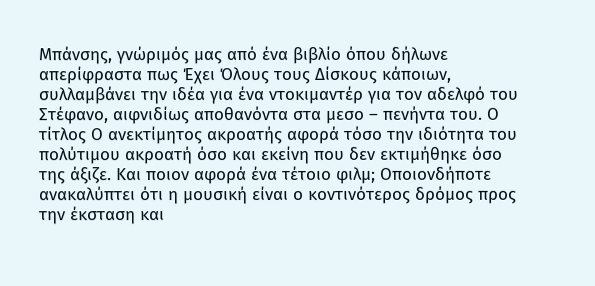Μπάνσης, γνώριμός μας από ένα βιβλίο όπου δήλωνε απερίφραστα πως Έχει Όλους τους Δίσκους κάποιων, συλλαμβάνει την ιδέα για ένα ντοκιμαντέρ για τον αδελφό του Στέφανο, αιφνιδίως αποθανόντα στα μεσο – πενήντα του. Ο τίτλος Ο ανεκτίμητος ακροατής αφορά τόσο την ιδιότητα του πολύτιμου ακροατή όσο και εκείνη που δεν εκτιμήθηκε όσο της άξιζε. Και ποιον αφορά ένα τέτοιο φιλμ; Οποιονδήποτε ανακαλύπτει ότι η μουσική είναι ο κοντινότερος δρόμος προς την έκσταση και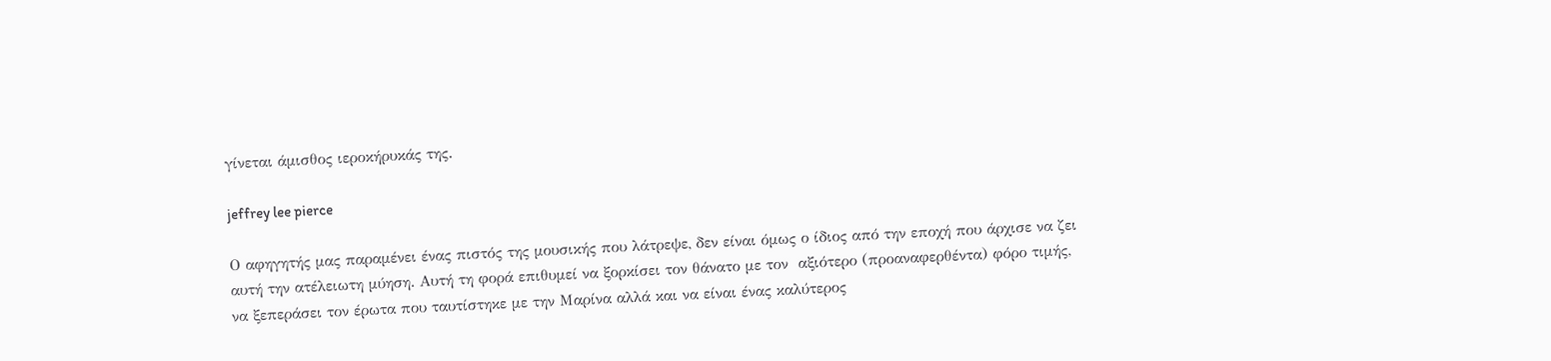γίνεται άμισθος ιεροκήρυκάς της.

jeffrey lee pierce

Ο αφηγητής μας παραμένει ένας πιστός της μουσικής που λάτρεψε, δεν είναι όμως ο ίδιος από την εποχή που άρχισε να ζει αυτή την ατέλειωτη μύηση. Αυτή τη φορά επιθυμεί να ξορκίσει τον θάνατο με τον  αξιότερο (προαναφερθέντα) φόρο τιμής, να ξεπεράσει τον έρωτα που ταυτίστηκε με την Μαρίνα αλλά και να είναι ένας καλύτερος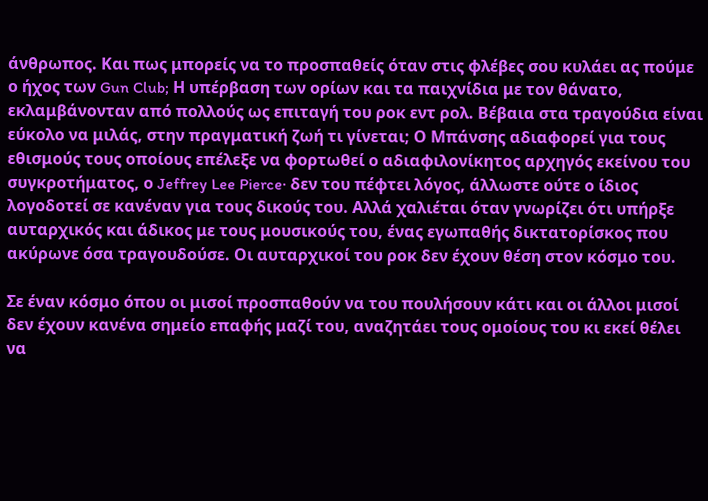άνθρωπος. Και πως μπορείς να το προσπαθείς όταν στις φλέβες σου κυλάει ας πούμε ο ήχος των Gun Club; Η υπέρβαση των ορίων και τα παιχνίδια με τον θάνατο, εκλαμβάνονταν από πολλούς ως επιταγή του ροκ εντ ρολ. Βέβαια στα τραγούδια είναι εύκολο να μιλάς, στην πραγματική ζωή τι γίνεται; Ο Μπάνσης αδιαφορεί για τους εθισμούς τους οποίους επέλεξε να φορτωθεί ο αδιαφιλονίκητος αρχηγός εκείνου του συγκροτήματος, ο Jeffrey Lee Pierce· δεν του πέφτει λόγος, άλλωστε ούτε ο ίδιος λογοδοτεί σε κανέναν για τους δικούς του. Αλλά χαλιέται όταν γνωρίζει ότι υπήρξε αυταρχικός και άδικος με τους μουσικούς του, ένας εγωπαθής δικτατορίσκος που ακύρωνε όσα τραγουδούσε. Οι αυταρχικοί του ροκ δεν έχουν θέση στον κόσμο του.

Σε έναν κόσμο όπου οι μισοί προσπαθούν να του πουλήσουν κάτι και οι άλλοι μισοί δεν έχουν κανένα σημείο επαφής μαζί του, αναζητάει τους ομοίους του κι εκεί θέλει να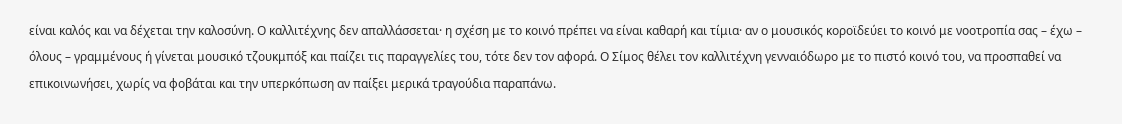είναι καλός και να δέχεται την καλοσύνη. Ο καλλιτέχνης δεν απαλλάσσεται· η σχέση με το κοινό πρέπει να είναι καθαρή και τίμια· αν ο μουσικός κοροϊδεύει το κοινό με νοοτροπία σας – έχω – όλους – γραμμένους ή γίνεται μουσικό τζουκμπόξ και παίζει τις παραγγελίες του, τότε δεν τον αφορά. Ο Σίμος θέλει τον καλλιτέχνη γενναιόδωρο με το πιστό κοινό του, να προσπαθεί να επικοινωνήσει, χωρίς να φοβάται και την υπερκόπωση αν παίξει μερικά τραγούδια παραπάνω.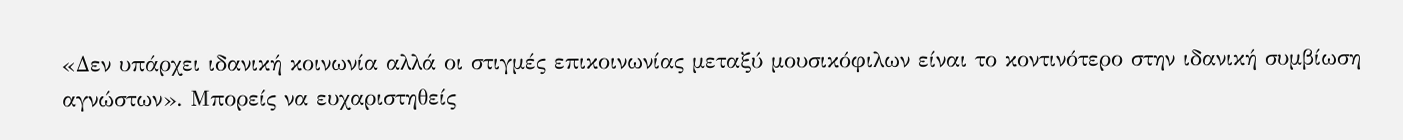«Δεν υπάρχει ιδανική κοινωνία αλλά οι στιγμές επικοινωνίας μεταξύ μουσικόφιλων είναι το κοντινότερο στην ιδανική συμβίωση αγνώστων». Μπορείς να ευχαριστηθείς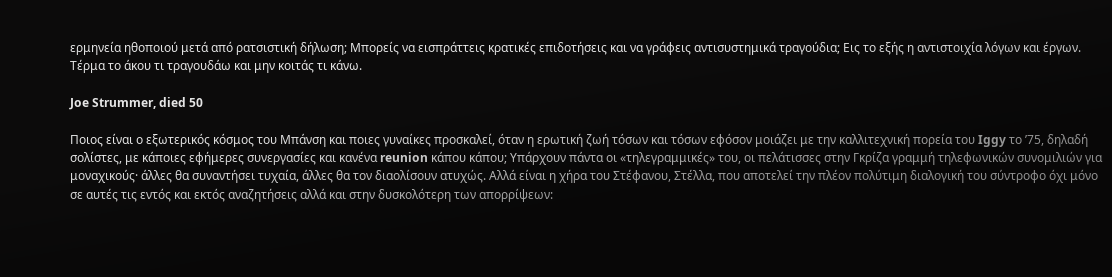ερμηνεία ηθοποιού μετά από ρατσιστική δήλωση; Μπορείς να εισπράττεις κρατικές επιδοτήσεις και να γράφεις αντισυστημικά τραγούδια; Εις το εξής η αντιστοιχία λόγων και έργων. Τέρμα το άκου τι τραγουδάω και μην κοιτάς τι κάνω.

Joe Strummer, died 50

Ποιος είναι ο εξωτερικός κόσμος του Μπάνση και ποιες γυναίκες προσκαλεί, όταν η ερωτική ζωή τόσων και τόσων εφόσον μοιάζει με την καλλιτεχνική πορεία του Iggy το ’75, δηλαδή σολίστες, με κάποιες εφήμερες συνεργασίες και κανένα reunion κάπου κάπου; Υπάρχουν πάντα οι «τηλεγραμμικές» του, οι πελάτισσες στην Γκρίζα γραμμή τηλεφωνικών συνομιλιών για μοναχικούς· άλλες θα συναντήσει τυχαία, άλλες θα τον διαολίσουν ατυχώς. Αλλά είναι η χήρα του Στέφανου, Στέλλα, που αποτελεί την πλέον πολύτιμη διαλογική του σύντροφο όχι μόνο σε αυτές τις εντός και εκτός αναζητήσεις αλλά και στην δυσκολότερη των απορρίψεων: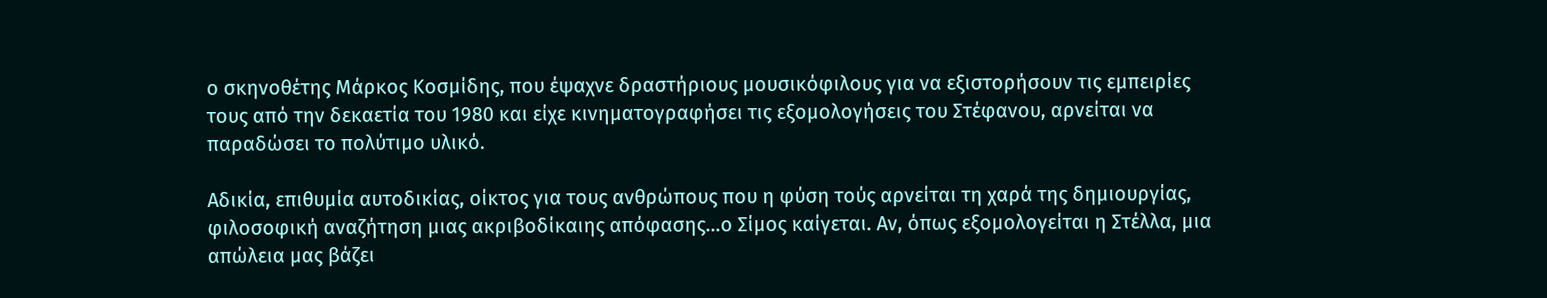ο σκηνοθέτης Μάρκος Κοσμίδης, που έψαχνε δραστήριους μουσικόφιλους για να εξιστορήσουν τις εμπειρίες τους από την δεκαετία του 1980 και είχε κινηματογραφήσει τις εξομολογήσεις του Στέφανου, αρνείται να παραδώσει το πολύτιμο υλικό.

Αδικία, επιθυμία αυτοδικίας, οίκτος για τους ανθρώπους που η φύση τούς αρνείται τη χαρά της δημιουργίας, φιλοσοφική αναζήτηση μιας ακριβοδίκαιης απόφασης…ο Σίμος καίγεται. Αν, όπως εξομολογείται η Στέλλα, μια απώλεια μας βάζει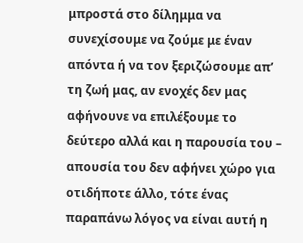μπροστά στο δίλημμα να συνεχίσουμε να ζούμε με έναν απόντα ή να τον ξεριζώσουμε απ’ τη ζωή μας, αν ενοχές δεν μας αφήνουνε να επιλέξουμε το δεύτερο αλλά και η παρουσία του – απουσία του δεν αφήνει χώρο για οτιδήποτε άλλο, τότε ένας παραπάνω λόγος να είναι αυτή η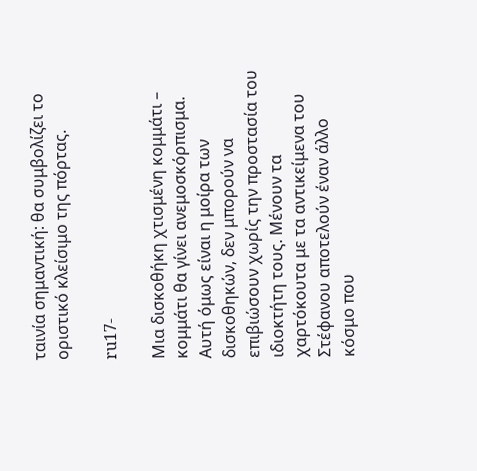ταινία σημαντική: θα συμβολίζει το οριστικό κλείσιμο της πόρτας.

ru17-

Μια δισκοθήκη χτισμένη κομμάτι – κομμάτι θα γίνει ανεμοσκόρπισμα. Αυτή όμως είναι η μοίρα των δισκοθηκών, δεν μπορούν να επιβιώσουν χωρίς την προστασία του ιδιοκτήτη τους. Μένουν τα χαρτόκουτα με τα αντικείμενα του Στέφανου αποτελούν έναν άλλο κόσμο που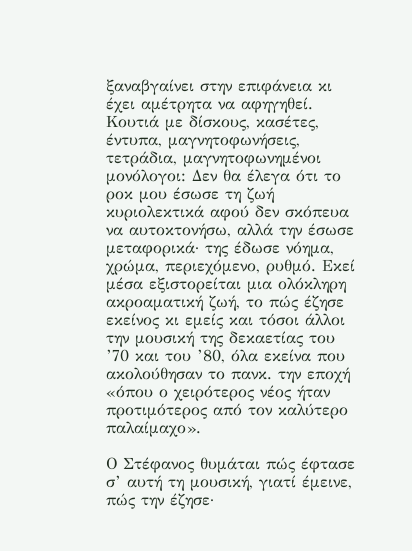ξαναβγαίνει στην επιφάνεια κι έχει αμέτρητα να αφηγηθεί. Κουτιά με δίσκους, κασέτες, έντυπα, μαγνητοφωνήσεις, τετράδια, μαγνητοφωνημένοι μονόλογοι: Δεν θα έλεγα ότι το ροκ μου έσωσε τη ζωή κυριολεκτικά αφού δεν σκόπευα να αυτοκτονήσω, αλλά την έσωσε μεταφορικά· της έδωσε νόημα, χρώμα, περιεχόμενο, ρυθμό. Εκεί μέσα εξιστορείται μια ολόκληρη ακροαματική ζωή, το πώς έζησε εκείνος κι εμείς και τόσοι άλλοι την μουσική της δεκαετίας του ’70 και του ’80, όλα εκείνα που ακολούθησαν το πανκ. την εποχή «όπου ο χειρότερος νέος ήταν προτιμότερος από τον καλύτερο παλαίμαχο».

Ο Στέφανος θυμάται πώς έφτασε σ’ αυτή τη μουσική, γιατί έμεινε, πώς την έζησε·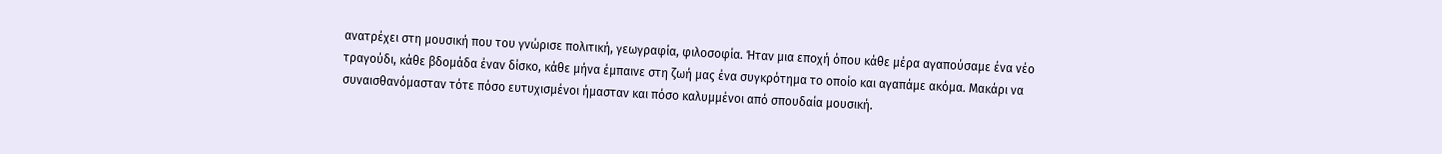ανατρέχει στη μουσική που του γνώρισε πολιτική, γεωγραφία, φιλοσοφία. Ήταν μια εποχή όπου κάθε μέρα αγαπούσαμε ένα νέο τραγούδι, κάθε βδομάδα έναν δίσκο, κάθε μήνα έμπαινε στη ζωή μας ένα συγκρότημα το οποίο και αγαπάμε ακόμα. Μακάρι να συναισθανόμασταν τότε πόσο ευτυχισμένοι ήμασταν και πόσο καλυμμένοι από σπουδαία μουσική.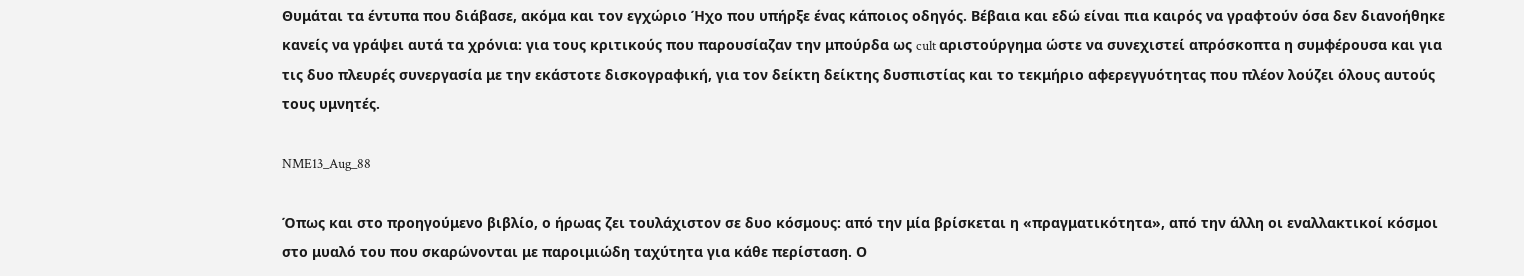Θυμάται τα έντυπα που διάβασε, ακόμα και τον εγχώριο Ήχο που υπήρξε ένας κάποιος οδηγός. Βέβαια και εδώ είναι πια καιρός να γραφτούν όσα δεν διανοήθηκε κανείς να γράψει αυτά τα χρόνια: για τους κριτικούς που παρουσίαζαν την μπούρδα ως cult αριστούργημα ώστε να συνεχιστεί απρόσκοπτα η συμφέρουσα και για τις δυο πλευρές συνεργασία με την εκάστοτε δισκογραφική, για τον δείκτη δείκτης δυσπιστίας και το τεκμήριο αφερεγγυότητας που πλέον λούζει όλους αυτούς τους υμνητές.

NME13_Aug_88

Όπως και στο προηγούμενο βιβλίο, ο ήρωας ζει τουλάχιστον σε δυο κόσμους: από την μία βρίσκεται η «πραγματικότητα», από την άλλη οι εναλλακτικοί κόσμοι στο μυαλό του που σκαρώνονται με παροιμιώδη ταχύτητα για κάθε περίσταση. Ο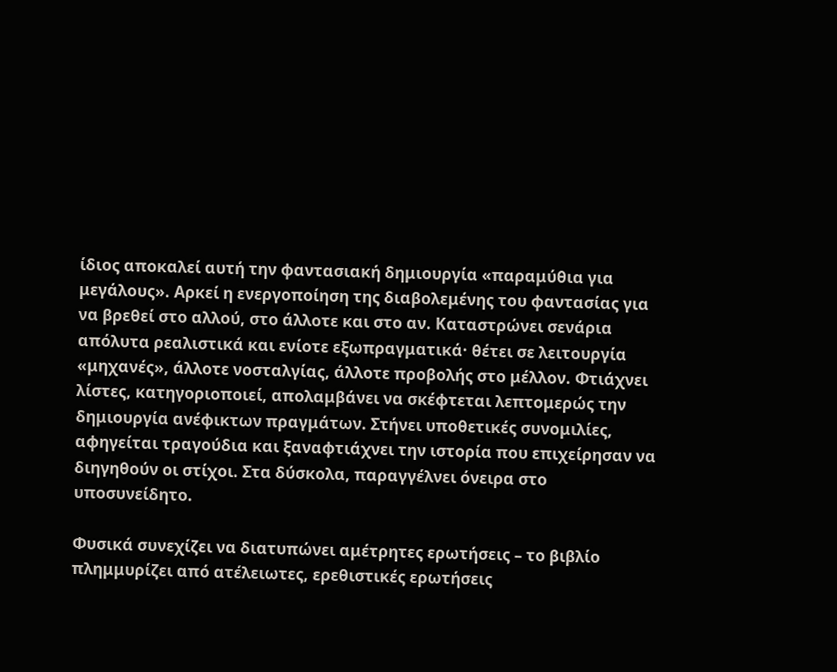ίδιος αποκαλεί αυτή την φαντασιακή δημιουργία «παραμύθια για μεγάλους». Αρκεί η ενεργοποίηση της διαβολεμένης του φαντασίας για να βρεθεί στο αλλού, στο άλλοτε και στο αν. Καταστρώνει σενάρια απόλυτα ρεαλιστικά και ενίοτε εξωπραγματικά· θέτει σε λειτουργία «μηχανές», άλλοτε νοσταλγίας, άλλοτε προβολής στο μέλλον. Φτιάχνει λίστες, κατηγοριοποιεί, απολαμβάνει να σκέφτεται λεπτομερώς την δημιουργία ανέφικτων πραγμάτων. Στήνει υποθετικές συνομιλίες, αφηγείται τραγούδια και ξαναφτιάχνει την ιστορία που επιχείρησαν να διηγηθούν οι στίχοι. Στα δύσκολα, παραγγέλνει όνειρα στο υποσυνείδητο.

Φυσικά συνεχίζει να διατυπώνει αμέτρητες ερωτήσεις – το βιβλίο πλημμυρίζει από ατέλειωτες, ερεθιστικές ερωτήσεις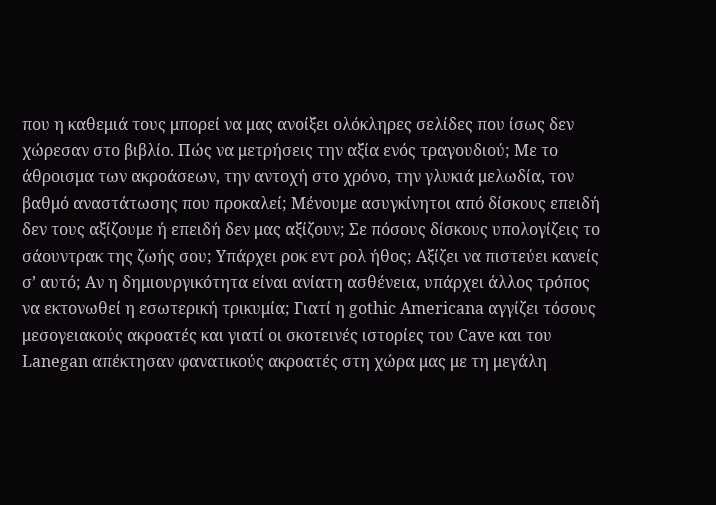που η καθεμιά τους μπορεί να μας ανοίξει ολόκληρες σελίδες που ίσως δεν χώρεσαν στο βιβλίο. Πώς να μετρήσεις την αξία ενός τραγουδιού; Με το άθροισμα των ακροάσεων, την αντοχή στο χρόνο, την γλυκιά μελωδία, τον βαθμό αναστάτωσης που προκαλεί; Μένουμε ασυγκίνητοι από δίσκους επειδή δεν τους αξίζουμε ή επειδή δεν μας αξίζουν; Σε πόσους δίσκους υπολογίζεις το σάουντρακ της ζωής σου; Υπάρχει ροκ εντ ρολ ήθος; Αξίζει να πιστεύει κανείς σ’ αυτό; Αν η δημιουργικότητα είναι ανίατη ασθένεια, υπάρχει άλλος τρόπος να εκτονωθεί η εσωτερική τρικυμία; Γιατί η gothic Americana αγγίζει τόσους μεσογειακούς ακροατές και γιατί οι σκοτεινές ιστορίες του Cave και του Lanegan απέκτησαν φανατικούς ακροατές στη χώρα μας με τη μεγάλη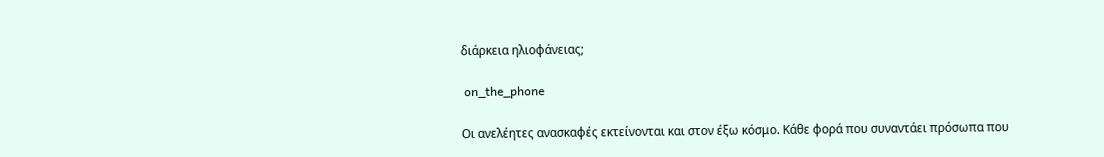διάρκεια ηλιοφάνειας;

 on_the_phone

Οι ανελέητες ανασκαφές εκτείνονται και στον έξω κόσμο. Κάθε φορά που συναντάει πρόσωπα που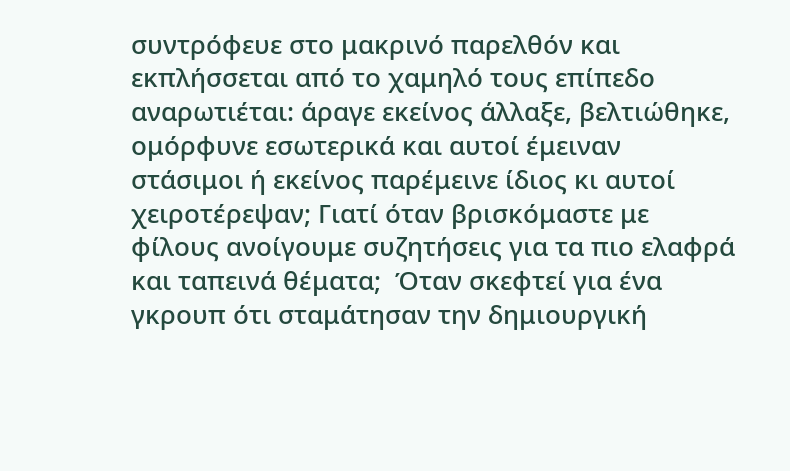συντρόφευε στο μακρινό παρελθόν και εκπλήσσεται από το χαμηλό τους επίπεδο αναρωτιέται: άραγε εκείνος άλλαξε, βελτιώθηκε, ομόρφυνε εσωτερικά και αυτοί έμειναν στάσιμοι ή εκείνος παρέμεινε ίδιος κι αυτοί χειροτέρεψαν; Γιατί όταν βρισκόμαστε με φίλους ανοίγουμε συζητήσεις για τα πιο ελαφρά και ταπεινά θέματα;  Όταν σκεφτεί για ένα γκρουπ ότι σταμάτησαν την δημιουργική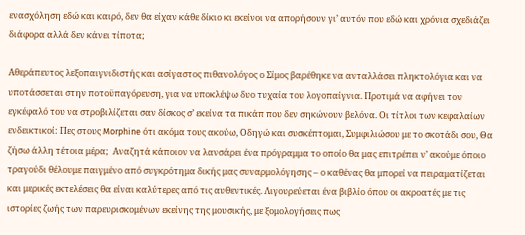ενασχόληση εδώ και καιρό, δεν θα είχαν κάθε δίκιο κι εκείνοι να απορήσουν γι’ αυτόν που εδώ και χρόνια σχεδιάζει διάφορα αλλά δεν κάνει τίποτα;

Aθεράπευτος λεξοπαιγνιδιστής και ασίγαστος πιθανολόγος ο Σίμος βαρέθηκε να ανταλλάσει πληκτολόγια και να υποτάσσεται στην ποτοϋπαγόρευση, για να υποκλέψω δυο τυχαία του λογοπαίγνια. Προτιμά να αφήνει τον εγκέφαλό του να στροβιλίζεται σαν δίσκος σ’ εκείνα τα πικάπ που δεν σηκώνουν βελόνα. Οι τίτλοι των κεφαλαίων ενδεικτικοί: Πες στους Morphine ότι ακόμα τους ακούω, Οδηγώ και συσκέπτομαι, Συμφιλιώσου με το σκοτάδι σου, Θα ζήσω άλλη τέτοια μέρα;  Αναζητά κάποιον να λανσάρει ένα πρόγραμμα το οποίο θα μας επιτρέπει ν’ ακούμε όποιο τραγούδι θέλουμε παιγμένο από συγκρότημα δικής μας συναρμολόγησης – ο καθένας θα μπορεί να πειραματίζεται και μερικές εκτελέσεις θα είναι καλύτερες από τις αυθεντικές. Λιγουρεύεται ένα βιβλίο όπου οι ακροατές με τις ιστορίες ζωής των παρευρισκομένων εκείνης της μουσικής, με ξομολογήσεις πως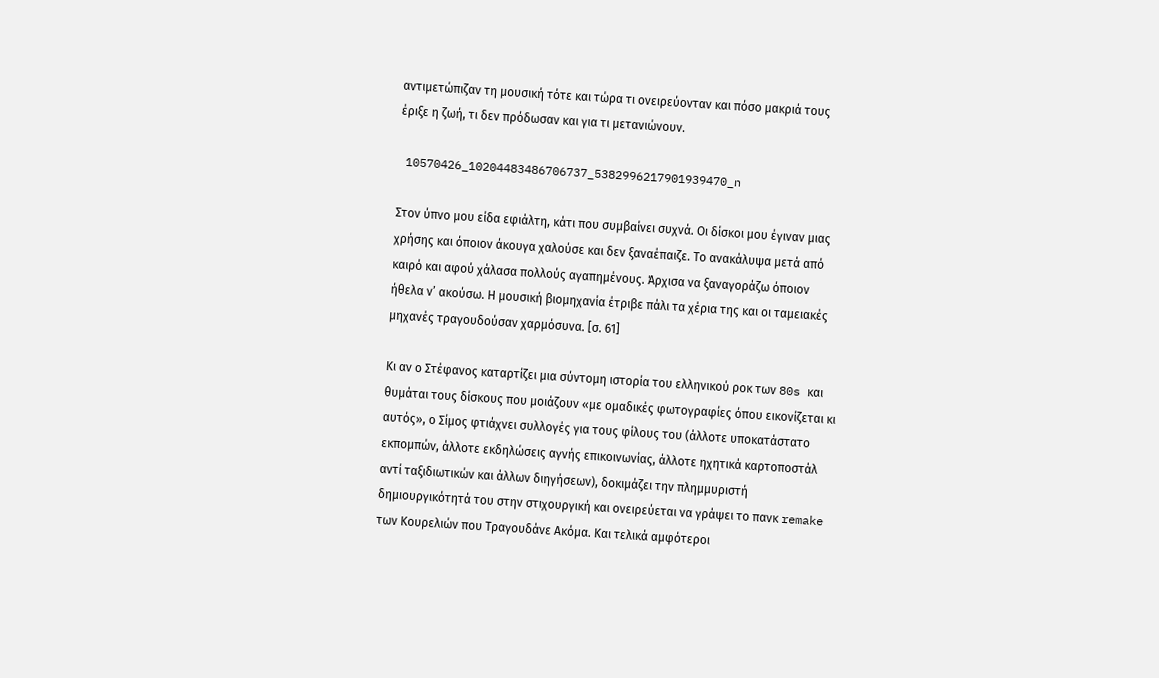αντιμετώπιζαν τη μουσική τότε και τώρα τι ονειρεύονταν και πόσο μακριά τους έριξε η ζωή, τι δεν πρόδωσαν και για τι μετανιώνουν.

 10570426_10204483486706737_5382996217901939470_n

Στον ύπνο μου είδα εφιάλτη, κάτι που συμβαίνει συχνά. Οι δίσκοι μου έγιναν μιας χρήσης και όποιον άκουγα χαλούσε και δεν ξαναέπαιζε. Το ανακάλυψα μετά από καιρό και αφού χάλασα πολλούς αγαπημένους. Άρχισα να ξαναγοράζω όποιον ήθελα ν’ ακούσω. Η μουσική βιομηχανία έτριβε πάλι τα χέρια της και οι ταμειακές μηχανές τραγουδούσαν χαρμόσυνα. [σ. 61]

Κι αν ο Στέφανος καταρτίζει μια σύντομη ιστορία του ελληνικού ροκ των 80s και θυμάται τους δίσκους που μοιάζουν «με ομαδικές φωτογραφίες όπου εικονίζεται κι αυτός», ο Σίμος φτιάχνει συλλογές για τους φίλους του (άλλοτε υποκατάστατο εκπομπών, άλλοτε εκδηλώσεις αγνής επικοινωνίας, άλλοτε ηχητικά καρτοποστάλ αντί ταξιδιωτικών και άλλων διηγήσεων), δοκιμάζει την πλημμυριστή δημιουργικότητά του στην στιχουργική και ονειρεύεται να γράψει το πανκ remake των Κουρελιών που Τραγουδάνε Ακόμα. Και τελικά αμφότεροι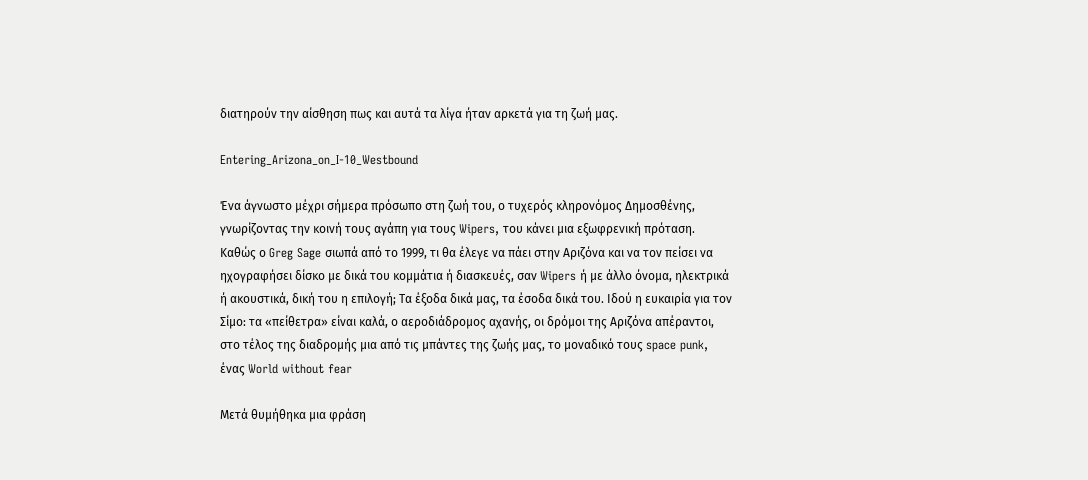διατηρούν την αίσθηση πως και αυτά τα λίγα ήταν αρκετά για τη ζωή μας.

Entering_Arizona_on_I-10_Westbound

Ένα άγνωστο μέχρι σήμερα πρόσωπο στη ζωή του, ο τυχερός κληρονόμος Δημοσθένης, γνωρίζοντας την κοινή τους αγάπη για τους Wipers, του κάνει μια εξωφρενική πρόταση. Καθώς ο Greg Sage σιωπά από το 1999, τι θα έλεγε να πάει στην Αριζόνα και να τον πείσει να ηχογραφήσει δίσκο με δικά του κομμάτια ή διασκευές, σαν Wipers ή με άλλο όνομα, ηλεκτρικά ή ακουστικά, δική του η επιλογή; Τα έξοδα δικά μας, τα έσοδα δικά του. Ιδού η ευκαιρία για τον Σίμο: τα «πείθετρα» είναι καλά, ο αεροδιάδρομος αχανής, οι δρόμοι της Αριζόνα απέραντοι, στο τέλος της διαδρομής μια από τις μπάντες της ζωής μας, το μοναδικό τους space punk, ένας World without fear

Μετά θυμήθηκα μια φράση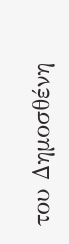του Δημοσθένη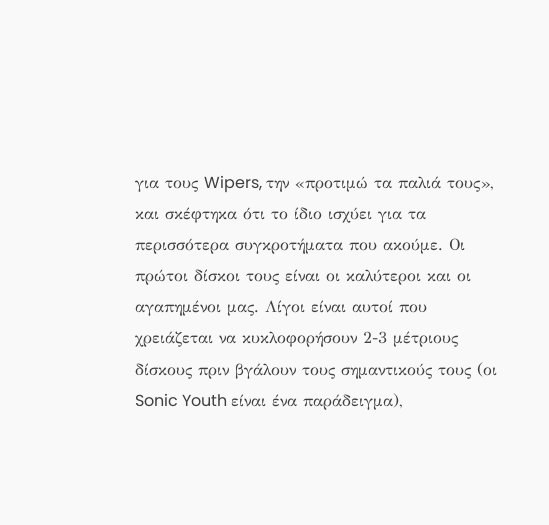για τους Wipers, την «προτιμώ τα παλιά τους», και σκέφτηκα ότι το ίδιο ισχύει για τα περισσότερα συγκροτήματα που ακούμε. Οι πρώτοι δίσκοι τους είναι οι καλύτεροι και οι αγαπημένοι μας. Λίγοι είναι αυτοί που χρειάζεται να κυκλοφορήσουν 2-3 μέτριους δίσκους πριν βγάλουν τους σημαντικούς τους (οι Sonic Youth είναι ένα παράδειγμα),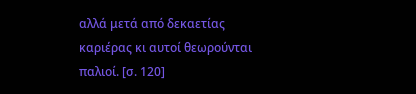αλλά μετά από δεκαετίας καριέρας κι αυτοί θεωρούνται παλιοί. [σ. 120]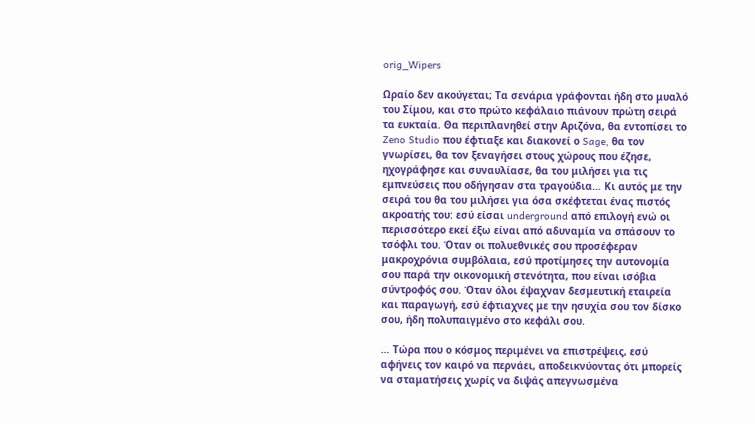orig_Wipers

Ωραίο δεν ακούγεται; Τα σενάρια γράφονται ήδη στο μυαλό του Σίμου, και στο πρώτο κεφάλαιο πιάνουν πρώτη σειρά τα ευκταία. Θα περιπλανηθεί στην Αριζόνα, θα εντοπίσει το Zeno Studio που έφτιαξε και διακονεί ο Sage, θα τον γνωρίσει, θα τον ξεναγήσει στους χώρους που έζησε, ηχογράφησε και συναυλίασε, θα του μιλήσει για τις εμπνεύσεις που οδήγησαν στα τραγούδια… Κι αυτός με την σειρά του θα του μιλήσει για όσα σκέφτεται ένας πιστός ακροατής του: εσύ είσαι underground από επιλογή ενώ οι περισσότερο εκεί έξω είναι από αδυναμία να σπάσουν το τσόφλι του. Όταν οι πολυεθνικές σου προσέφεραν μακροχρόνια συμβόλαια, εσύ προτίμησες την αυτονομία σου παρά την οικονομική στενότητα, που είναι ισόβια σύντροφός σου. Όταν όλοι έψαχναν δεσμευτική εταιρεία και παραγωγή, εσύ έφτιαχνες με την ησυχία σου τον δίσκο σου, ήδη πολυπαιγμένο στο κεφάλι σου.

… Τώρα που ο κόσμος περιμένει να επιστρέψεις, εσύ αφήνεις τον καιρό να περνάει, αποδεικνύοντας ότι μπορείς να σταματήσεις χωρίς να διψάς απεγνωσμένα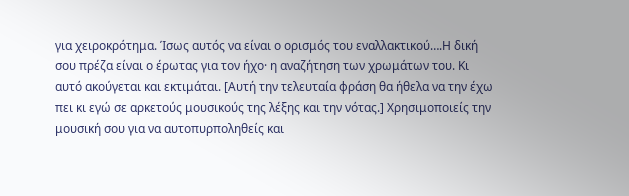για χειροκρότημα. Ίσως αυτός να είναι ο ορισμός του εναλλακτικού….Η δική σου πρέζα είναι ο έρωτας για τον ήχο· η αναζήτηση των χρωμάτων του. Κι αυτό ακούγεται και εκτιμάται. [Αυτή την τελευταία φράση θα ήθελα να την έχω πει κι εγώ σε αρκετούς μουσικούς της λέξης και την νότας.] Χρησιμοποιείς την μουσική σου για να αυτοπυρποληθείς και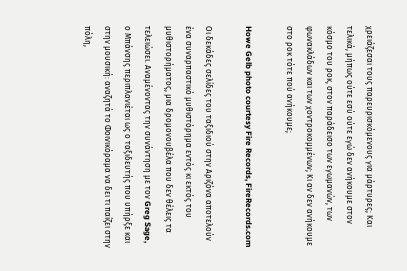χρειάζεσαι τους παρευρισκόμενους για μάρτυρες; Και τελικά, μήπως ούτε εσύ ούτε εγώ δεν ανήκουμε στον κόσμο του ροκ, στον παράδεισο των εγωμανών, των φωνακλάδων και των χοντροκομμένων; Κι αν δεν ανήκουμε στο ροκ τότε πού ανήκουμε;

Howe Gelb photo courtesy Fire Records, FireRecords.com

Οι δεκάδες σελίδες του ταξιδιού στην Αριζόνα αποτελούν ένα συναρπαστικό μυθιστόρημα εντός κι εκτός του μυθιστορήματος, μια δρομονουβέλα που δεν θέλεις τα τελειώσει. Αναμένοντας την συνάντηση με τον Greg Sage, ο Μπάνσης περιπλανιέται ως ο ταξιδευτής που υπήρξε και στην μουσική: αναζητά το Φοινικόραμα να δει τι παίζει στην πόλη,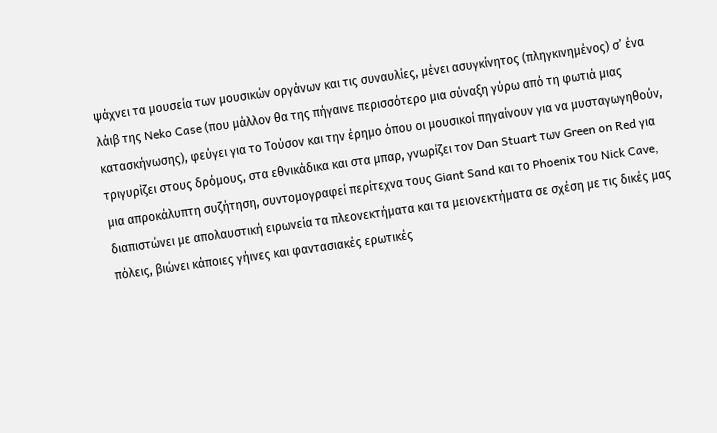ψάχνει τα μουσεία των μουσικών οργάνων και τις συναυλίες, μένει ασυγκίνητος (πληγκινημένος) σ’ ένα λάιβ της Neko Case (που μάλλον θα της πήγαινε περισσότερο μια σύναξη γύρω από τη φωτιά μιας κατασκήνωσης), φεύγει για το Τούσον και την έρημο όπου οι μουσικοί πηγαίνουν για να μυσταγωγηθούν, τριγυρίζει στους δρόμους, στα εθνικάδικα και στα μπαρ, γνωρίζει τον Dan Stuart των Green on Red για μια απροκάλυπτη συζήτηση, συντομογραφεί περίτεχνα τους Giant Sand και το Phoenix του Nick Cave, διαπιστώνει με απολαυστική ειρωνεία τα πλεονεκτήματα και τα μειονεκτήματα σε σχέση με τις δικές μας πόλεις, βιώνει κάποιες γήινες και φαντασιακές ερωτικές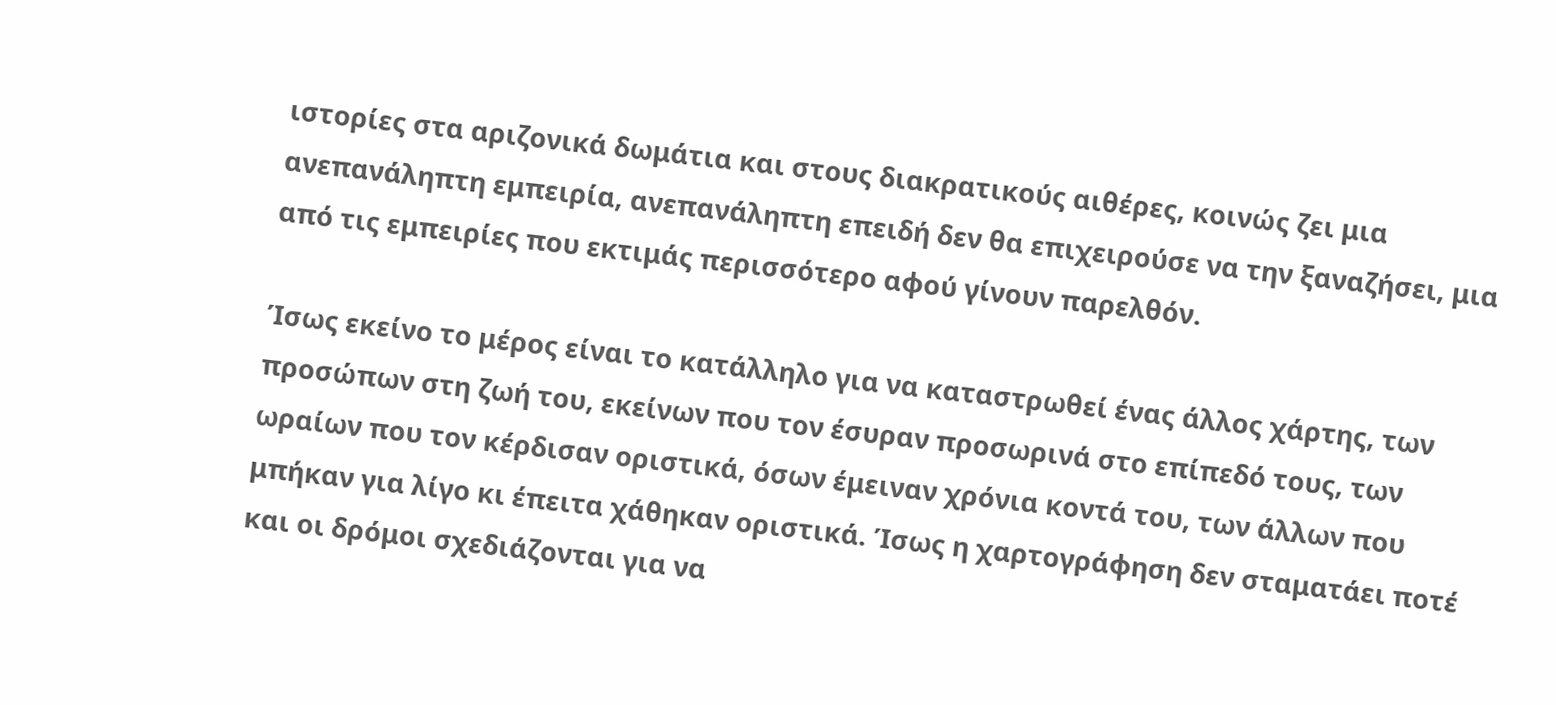ιστορίες στα αριζονικά δωμάτια και στους διακρατικούς αιθέρες, κοινώς ζει μια ανεπανάληπτη εμπειρία, ανεπανάληπτη επειδή δεν θα επιχειρούσε να την ξαναζήσει, μια από τις εμπειρίες που εκτιμάς περισσότερο αφού γίνουν παρελθόν.

Ίσως εκείνο το μέρος είναι το κατάλληλο για να καταστρωθεί ένας άλλος χάρτης, των προσώπων στη ζωή του, εκείνων που τον έσυραν προσωρινά στο επίπεδό τους, των ωραίων που τον κέρδισαν οριστικά, όσων έμειναν χρόνια κοντά του, των άλλων που μπήκαν για λίγο κι έπειτα χάθηκαν οριστικά. Ίσως η χαρτογράφηση δεν σταματάει ποτέ και οι δρόμοι σχεδιάζονται για να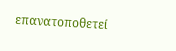επανατοποθετεί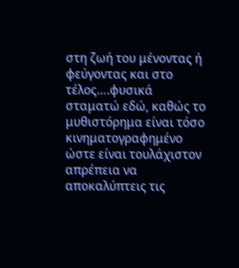στη ζωή του μένοντας ή φεύγοντας και στο τέλος….φυσικά σταματώ εδώ, καθώς το μυθιστόρημα είναι τόσο κινηματογραφημένο ώστε είναι τουλάχιστον απρέπεια να αποκαλύπτεις τις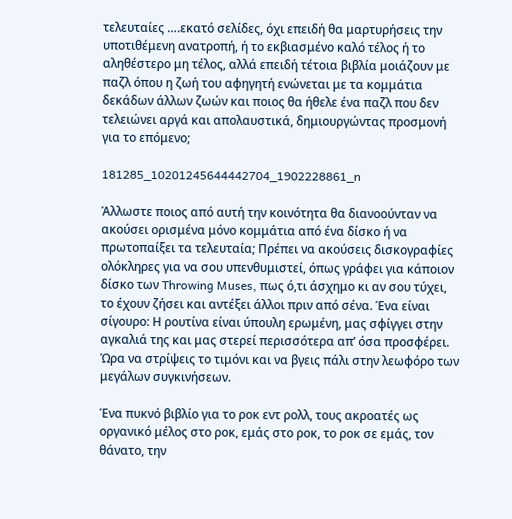τελευταίες ….εκατό σελίδες, όχι επειδή θα μαρτυρήσεις την υποτιθέμενη ανατροπή, ή το εκβιασμένο καλό τέλος ή το αληθέστερο μη τέλος, αλλά επειδή τέτοια βιβλία μοιάζουν με παζλ όπου η ζωή του αφηγητή ενώνεται με τα κομμάτια δεκάδων άλλων ζωών και ποιος θα ήθελε ένα παζλ που δεν τελειώνει αργά και απολαυστικά, δημιουργώντας προσμονή για το επόμενο;

181285_10201245644442704_1902228861_n

Άλλωστε ποιος από αυτή την κοινότητα θα διανοούνταν να ακούσει ορισμένα μόνο κομμάτια από ένα δίσκο ή να πρωτοπαίξει τα τελευταία; Πρέπει να ακούσεις δισκογραφίες ολόκληρες για να σου υπενθυμιστεί, όπως γράφει για κάποιον δίσκο των Throwing Muses, πως ό,τι άσχημο κι αν σου τύχει, το έχουν ζήσει και αντέξει άλλοι πριν από σένα. Ένα είναι σίγουρο: Η ρουτίνα είναι ύπουλη ερωμένη, μας σφίγγει στην αγκαλιά της και μας στερεί περισσότερα απ’ όσα προσφέρει. Ώρα να στρίψεις το τιμόνι και να βγεις πάλι στην λεωφόρο των μεγάλων συγκινήσεων.

Ένα πυκνό βιβλίο για το ροκ εντ ρολλ, τους ακροατές ως οργανικό μέλος στο ροκ, εμάς στο ροκ, το ροκ σε εμάς, τον θάνατο, την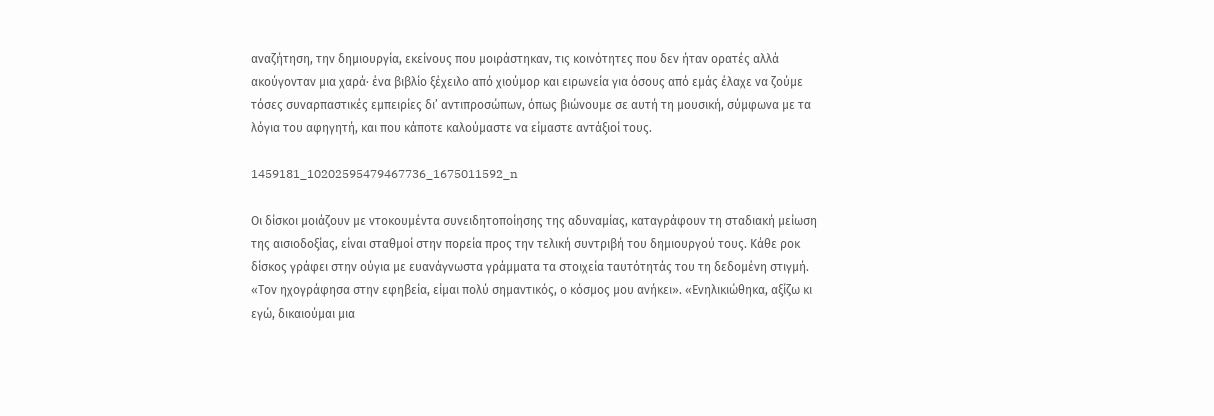αναζήτηση, την δημιουργία, εκείνους που μοιράστηκαν, τις κοινότητες που δεν ήταν ορατές αλλά ακούγονταν μια χαρά· ένα βιβλίο ξέχειλο από χιούμορ και ειρωνεία για όσους από εμάς έλαχε να ζούμε τόσες συναρπαστικές εμπειρίες δι’ αντιπροσώπων, όπως βιώνουμε σε αυτή τη μουσική, σύμφωνα με τα λόγια του αφηγητή, και που κάποτε καλούμαστε να είμαστε αντάξιοί τους.

1459181_10202595479467736_1675011592_n

Οι δίσκοι μοιάζουν με ντοκουμέντα συνειδητοποίησης της αδυναμίας, καταγράφουν τη σταδιακή μείωση της αισιοδοξίας, είναι σταθμοί στην πορεία προς την τελική συντριβή του δημιουργού τους. Κάθε ροκ δίσκος γράφει στην ούγια με ευανάγνωστα γράμματα τα στοιχεία ταυτότητάς του τη δεδομένη στιγμή. «Τον ηχογράφησα στην εφηβεία, είμαι πολύ σημαντικός, ο κόσμος μου ανήκει». «Ενηλικιώθηκα, αξίζω κι εγώ, δικαιούμαι μια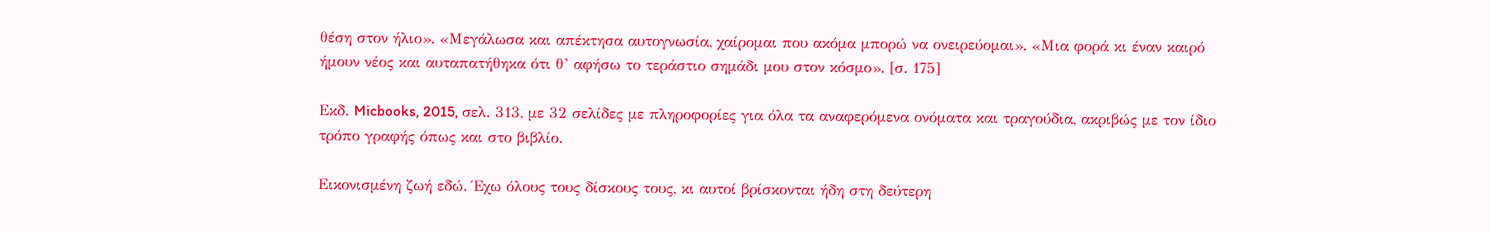θέση στον ήλιο». «Μεγάλωσα και απέκτησα αυτογνωσία, χαίρομαι που ακόμα μπορώ να ονειρεύομαι». «Μια φορά κι έναν καιρό ήμουν νέος και αυταπατήθηκα ότι θ’ αφήσω το τεράστιο σημάδι μου στον κόσμο». [σ. 175]

Εκδ. Micbooks, 2015, σελ. 313, με 32 σελίδες με πληροφορίες για όλα τα αναφερόμενα ονόματα και τραγούδια, ακριβώς με τον ίδιο τρόπο γραφής όπως και στο βιβλίο.

Εικονισμένη ζωή εδώ. Έχω όλους τους δίσκους τους, κι αυτοί βρίσκονται ήδη στη δεύτερη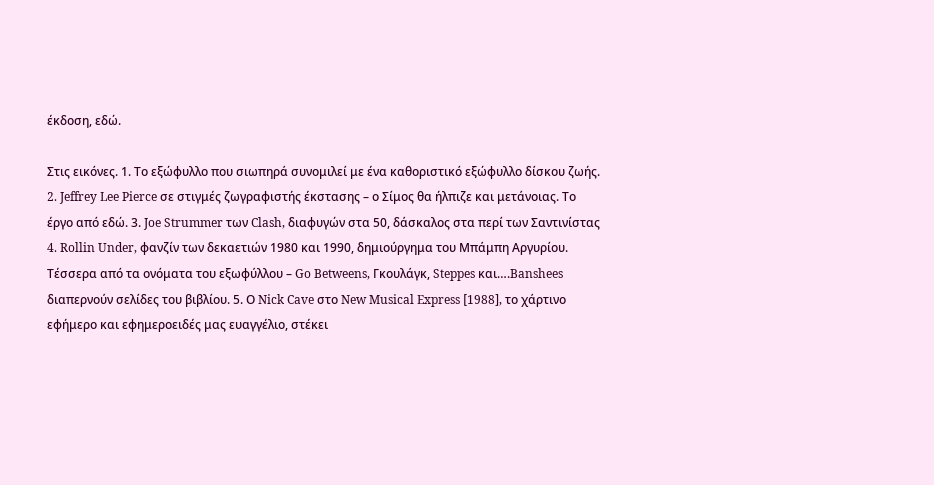έκδοση, εδώ.

Στις εικόνες. 1. Το εξώφυλλο που σιωπηρά συνομιλεί με ένα καθοριστικό εξώφυλλο δίσκου ζωής. 2. Jeffrey Lee Pierce σε στιγμές ζωγραφιστής έκστασης – ο Σίμος θα ήλπιζε και μετάνοιας. Το έργο από εδώ. 3. Joe Strummer των Clash, διαφυγών στα 50, δάσκαλος στα περί των Σαντινίστας 4. Rollin Under, φανζίν των δεκαετιών 1980 και 1990, δημιούργημα του Μπάμπη Αργυρίου. Τέσσερα από τα ονόματα του εξωφύλλου – Go Betweens, Γκουλάγκ, Steppes και….Banshees διαπερνούν σελίδες του βιβλίου. 5. Ο Nick Cave στο New Musical Express [1988], το χάρτινο εφήμερο και εφημεροειδές μας ευαγγέλιο, στέκει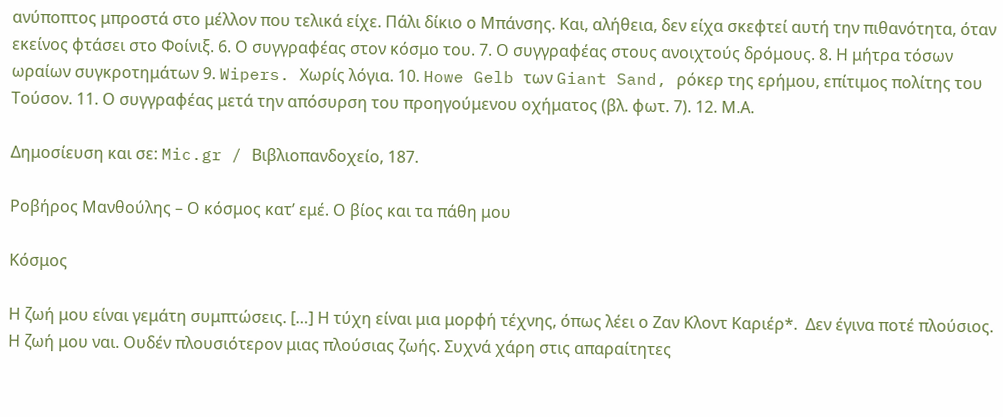ανύποπτος μπροστά στο μέλλον που τελικά είχε. Πάλι δίκιο ο Μπάνσης. Και, αλήθεια, δεν είχα σκεφτεί αυτή την πιθανότητα, όταν εκείνος φτάσει στο Φοίνιξ. 6. Ο συγγραφέας στον κόσμο του. 7. Ο συγγραφέας στους ανοιχτούς δρόμους. 8. Η μήτρα τόσων ωραίων συγκροτημάτων 9. Wipers. Χωρίς λόγια. 10. Howe Gelb των Giant Sand, ρόκερ της ερήμου, επίτιμος πολίτης του Τούσον. 11. Ο συγγραφέας μετά την απόσυρση του προηγούμενου οχήματος (βλ. φωτ. 7). 12. Μ.Α.

Δημοσίευση και σε: Mic.gr / Βιβλιοπανδοχείο, 187.

Ροβήρος Μανθούλης – Ο κόσμος κατ’ εμέ. Ο βίος και τα πάθη μου

Κόσμος

Η ζωή μου είναι γεμάτη συμπτώσεις. […] Η τύχη είναι μια μορφή τέχνης, όπως λέει ο Ζαν Κλοντ Καριέρ*.  Δεν έγινα ποτέ πλούσιος. Η ζωή μου ναι. Ουδέν πλουσιότερον μιας πλούσιας ζωής. Συχνά χάρη στις απαραίτητες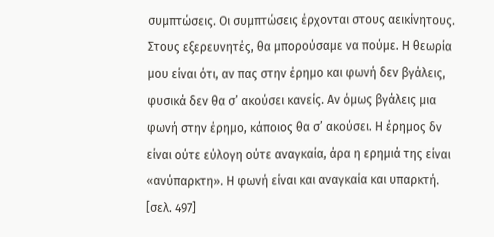συμπτώσεις. Οι συμπτώσεις έρχονται στους αεικίνητους. Στους εξερευνητές, θα μπορούσαμε να πούμε. Η θεωρία μου είναι ότι, αν πας στην έρημο και φωνή δεν βγάλεις, φυσικά δεν θα σ’ ακούσει κανείς. Αν όμως βγάλεις μια φωνή στην έρημο, κάποιος θα σ’ ακούσει. Η έρημος δν είναι ούτε εύλογη ούτε αναγκαία, άρα η ερημιά της είναι «ανύπαρκτη». Η φωνή είναι και αναγκαία και υπαρκτή. [σελ. 497]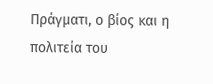Πράγματι, ο βίος και η πολιτεία του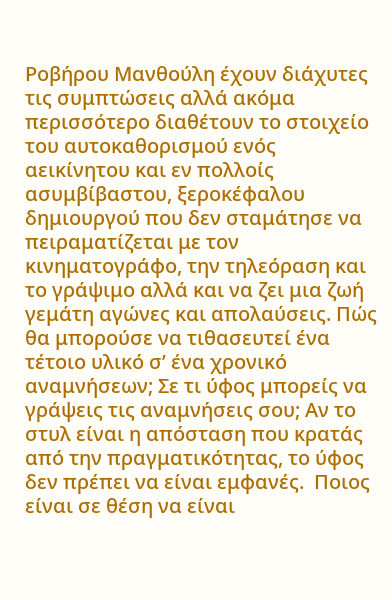Ροβήρου Μανθούλη έχουν διάχυτες τις συμπτώσεις αλλά ακόμα περισσότερο διαθέτουν το στοιχείο του αυτοκαθορισμού ενός αεικίνητου και εν πολλοίς ασυμβίβαστου, ξεροκέφαλου δημιουργού που δεν σταμάτησε να πειραματίζεται με τον κινηματογράφο, την τηλεόραση και το γράψιμο αλλά και να ζει μια ζωή γεμάτη αγώνες και απολαύσεις. Πώς θα μπορούσε να τιθασευτεί ένα τέτοιο υλικό σ’ ένα χρονικό αναμνήσεων; Σε τι ύφος μπορείς να γράψεις τις αναμνήσεις σου; Αν το στυλ είναι η απόσταση που κρατάς από την πραγματικότητας, το ύφος δεν πρέπει να είναι εμφανές.  Ποιος είναι σε θέση να είναι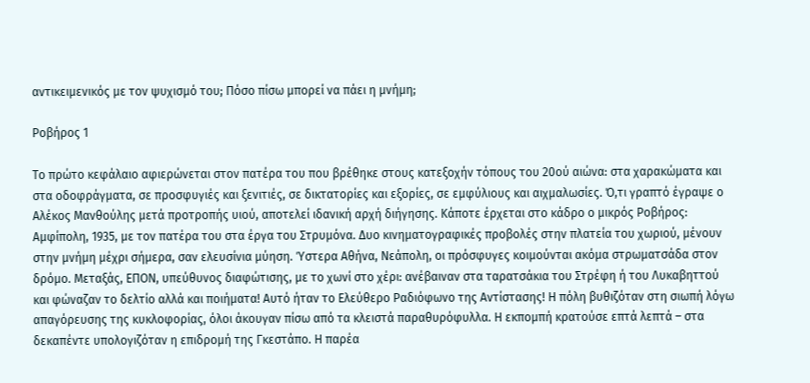αντικειμενικός με τον ψυχισμό του; Πόσο πίσω μπορεί να πάει η μνήμη;

Ροβήρος 1

Το πρώτο κεφάλαιο αφιερώνεται στον πατέρα του που βρέθηκε στους κατεξοχήν τόπους του 20ού αιώνα: στα χαρακώματα και στα οδοφράγματα, σε προσφυγιές και ξενιτιές, σε δικτατορίες και εξορίες, σε εμφύλιους και αιχμαλωσίες. Ό,τι γραπτό έγραψε ο Αλέκος Μανθούλης μετά προτροπής υιού, αποτελεί ιδανική αρχή διήγησης. Κάποτε έρχεται στο κάδρο ο μικρός Ροβήρος: Αμφίπολη, 1935, με τον πατέρα του στα έργα του Στρυμόνα. Δυο κινηματογραφικές προβολές στην πλατεία του χωριού, μένουν στην μνήμη μέχρι σήμερα, σαν ελευσίνια μύηση. Ύστερα Αθήνα, Νεάπολη, οι πρόσφυγες κοιμούνται ακόμα στρωματσάδα στον δρόμο. Μεταξάς, ΕΠΟΝ, υπεύθυνος διαφώτισης, με το χωνί στο χέρι: ανέβαιναν στα ταρατσάκια του Στρέφη ή του Λυκαβηττού και φώναζαν το δελτίο αλλά και ποιήματα! Αυτό ήταν το Ελεύθερο Ραδιόφωνο της Αντίστασης! Η πόλη βυθιζόταν στη σιωπή λόγω απαγόρευσης της κυκλοφορίας, όλοι άκουγαν πίσω από τα κλειστά παραθυρόφυλλα. Η εκπομπή κρατούσε επτά λεπτά – στα δεκαπέντε υπολογιζόταν η επιδρομή της Γκεστάπο. Η παρέα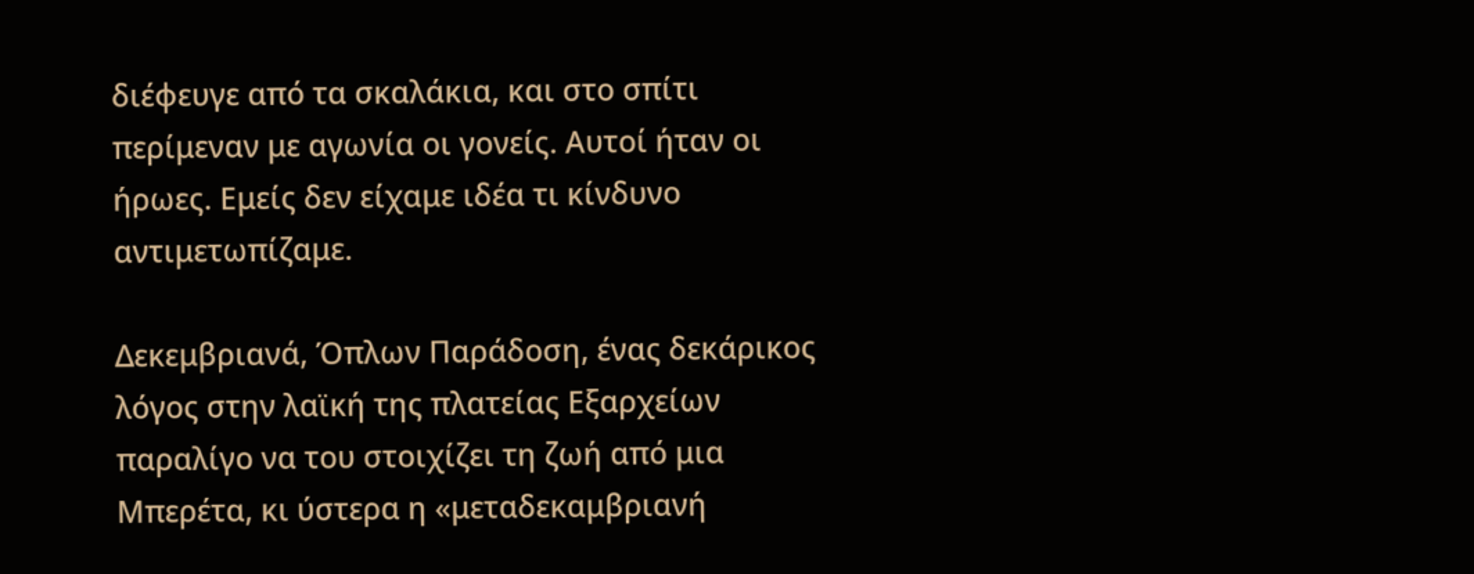διέφευγε από τα σκαλάκια, και στο σπίτι περίμεναν με αγωνία οι γονείς. Αυτοί ήταν οι ήρωες. Εμείς δεν είχαμε ιδέα τι κίνδυνο αντιμετωπίζαμε.

Δεκεμβριανά, Όπλων Παράδοση, ένας δεκάρικος λόγος στην λαϊκή της πλατείας Εξαρχείων παραλίγο να του στοιχίζει τη ζωή από μια Μπερέτα, κι ύστερα η «μεταδεκαμβριανή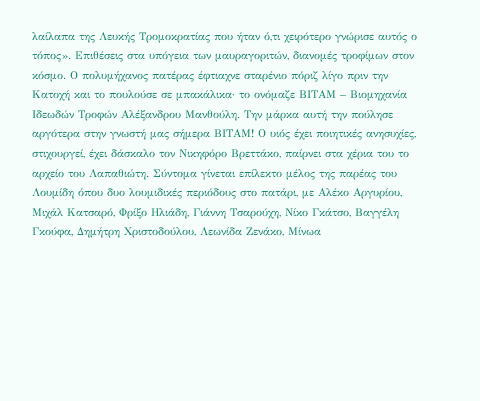λαίλαπα της Λευκής Τρομοκρατίας που ήταν ό,τι χειρότερο γνώρισε αυτός ο τόπος». Επιθέσεις στα υπόγεια των μαυραγοριτών, διανομές τροφίμων στον κόσμο. Ο πολυμήχανος πατέρας έφτιαχνε σταρένιο πόριζ λίγο πριν την Κατοχή και το πουλούσε σε μπακάλικα· το ονόμαζε ΒΙΤΑΜ – Βιομηχανία Ιδεωδών Τροφών Αλέξανδρου Μανθούλη. Την μάρκα αυτή την πούλησε αργότερα στην γνωστή μας σήμερα ΒΙΤΑΜ! Ο υιός έχει ποιητικές ανησυχίες, στιχουργεί, έχει δάσκαλο τον Νικηφόρο Βρεττάκο, παίρνει στα χέρια του το αρχείο του Λαπαθιώτη. Σύντομα γίνεται επίλεκτο μέλος της παρέας του Λουμίδη όπου δυο λουμιδικές περιόδους στο πατάρι, με Αλέκο Αργυρίου, Μιχάλ Κατσαρό, Φρίξο Ηλιάδη, Γιάννη Τσαρούχη, Νίκο Γκάτσο, Βαγγέλη Γκούφα, Δημήτρη Χριστοδούλου, Λεωνίδα Ζενάκο, Μίνωα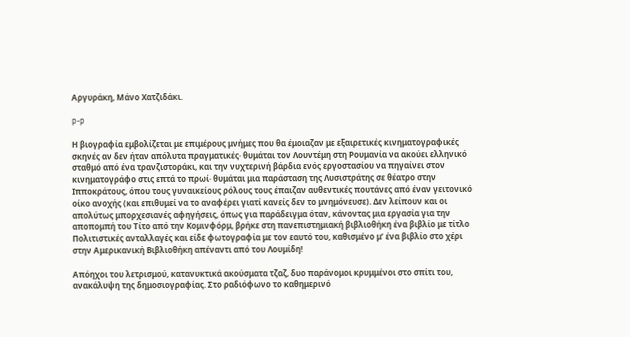Αργυράκη, Μάνο Χατζιδάκι.

p-p

Η βιογραφία εμβολίζεται με επιμέρους μνήμες που θα έμοιαζαν με εξαιρετικές κινηματογραφικές σκηνές αν δεν ήταν απόλυτα πραγματικές· θυμάται τον Λουντέμη στη Ρουμανία να ακούει ελληνικό σταθμό από ένα τρανζιστοράκι, και την νυχτερινή βάρδια ενός εργοστασίου να πηγαίνει στον κινηματογράφο στις επτά το πρωί· θυμάται μια παράσταση της Λυσιστράτης σε θέατρο στην Ιπποκράτους, όπου τους γυναικείους ρόλους τους έπαιζαν αυθεντικές πουτάνες από έναν γειτονικό οίκο ανοχής (και επιθυμεί να το αναφέρει γιατί κανείς δεν το μνημόνευσε). Δεν λείπουν και οι απολύτως μπορχεσιανές αφηγήσεις, όπως για παράδειγμα όταν, κάνοντας μια εργασία για την αποπομπή του Τίτο από την Κομινφόρμ, βρήκε στη πανεπιστημιακή βιβλιοθήκη ένα βιβλίο με τίτλο Πολιτιστικές ανταλλαγές και είδε φωτογραφία με τον εαυτό του, καθισμένο μ’ ένα βιβλίο στο χέρι στην Αμερικανική Βιβλιοθήκη απέναντι από του Λουμίδη!

Απόηχοι του λετρισμού, κατανυκτικά ακούσματα τζαζ, δυο παράνομοι κρυμμένοι στο σπίτι του, ανακάλυψη της δημοσιογραφίας. Στο ραδιόφωνο το καθημερινό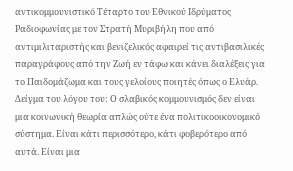αντικομμουνιστικό Τέταρτο του Εθνικού Ιδρύματος Ραδιοφωνίας με τον Στρατή Μυριβήλη που από αντιμιλιταριστής και βενιζελικός αφαιρεί τις αντιβασιλικές παραγράφους από την Ζωή εν τάφω και κάνει διαλέξεις για το Παιδομάζωμα και τους γελοίους ποιητές όπως ο Ελυάρ. Δείγμα του λόγου του: Ο σλαβικός κομμουνισμός δεν είναι μια κοινωνική θεωρία απλώς ούτε ένα πολιτικοοικονομικό σύστημα. Είναι κάτι περισσότερο, κάτι φοβερότερο από αυτά. Είναι μια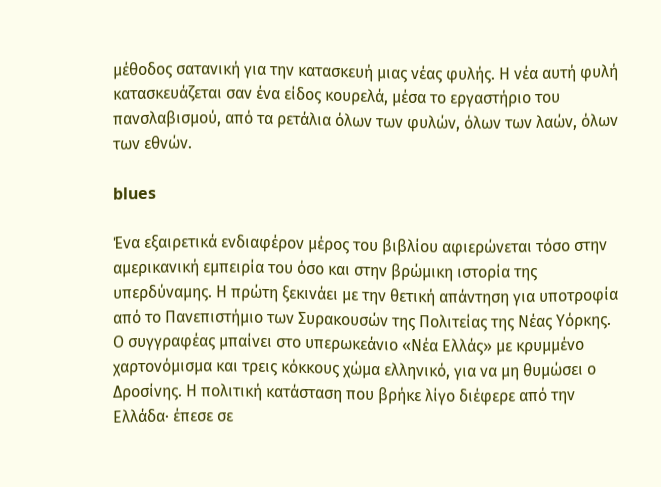μέθοδος σατανική για την κατασκευή μιας νέας φυλής. Η νέα αυτή φυλή κατασκευάζεται σαν ένα είδος κουρελά, μέσα το εργαστήριο του πανσλαβισμού, από τα ρετάλια όλων των φυλών, όλων των λαών, όλων των εθνών.

blues

Ένα εξαιρετικά ενδιαφέρον μέρος του βιβλίου αφιερώνεται τόσο στην αμερικανική εμπειρία του όσο και στην βρώμικη ιστορία της υπερδύναμης. Η πρώτη ξεκινάει με την θετική απάντηση για υποτροφία από το Πανεπιστήμιο των Συρακουσών της Πολιτείας της Νέας Υόρκης. Ο συγγραφέας μπαίνει στο υπερωκεάνιο «Νέα Ελλάς» με κρυμμένο χαρτονόμισμα και τρεις κόκκους χώμα ελληνικό, για να μη θυμώσει ο Δροσίνης. Η πολιτική κατάσταση που βρήκε λίγο διέφερε από την Ελλάδα· έπεσε σε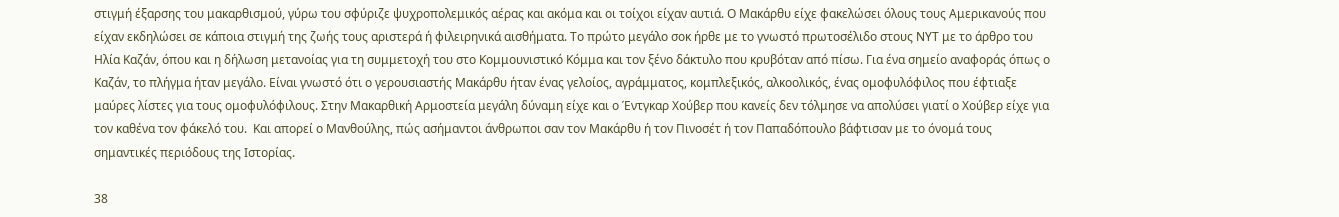στιγμή έξαρσης του μακαρθισμού, γύρω του σφύριζε ψυχροπολεμικός αέρας και ακόμα και οι τοίχοι είχαν αυτιά. Ο Μακάρθυ είχε φακελώσει όλους τους Αμερικανούς που είχαν εκδηλώσει σε κάποια στιγμή της ζωής τους αριστερά ή φιλειρηνικά αισθήματα. Το πρώτο μεγάλο σοκ ήρθε με το γνωστό πρωτοσέλιδο στους ΝΥΤ με το άρθρο του Ηλία Καζάν, όπου και η δήλωση μετανοίας για τη συμμετοχή του στο Κομμουνιστικό Κόμμα και τον ξένο δάκτυλο που κρυβόταν από πίσω. Για ένα σημείο αναφοράς όπως ο Καζάν, το πλήγμα ήταν μεγάλο. Είναι γνωστό ότι ο γερουσιαστής Μακάρθυ ήταν ένας γελοίος, αγράμματος, κομπλεξικός, αλκοολικός, ένας ομοφυλόφιλος που έφτιαξε μαύρες λίστες για τους ομοφυλόφιλους. Στην Μακαρθική Αρμοστεία μεγάλη δύναμη είχε και ο Έντγκαρ Χούβερ που κανείς δεν τόλμησε να απολύσει γιατί ο Χούβερ είχε για τον καθένα τον φάκελό του.  Και απορεί ο Μανθούλης, πώς ασήμαντοι άνθρωποι σαν τον Μακάρθυ ή τον Πινοσέτ ή τον Παπαδόπουλο βάφτισαν με το όνομά τους σημαντικές περιόδους της Ιστορίας.

38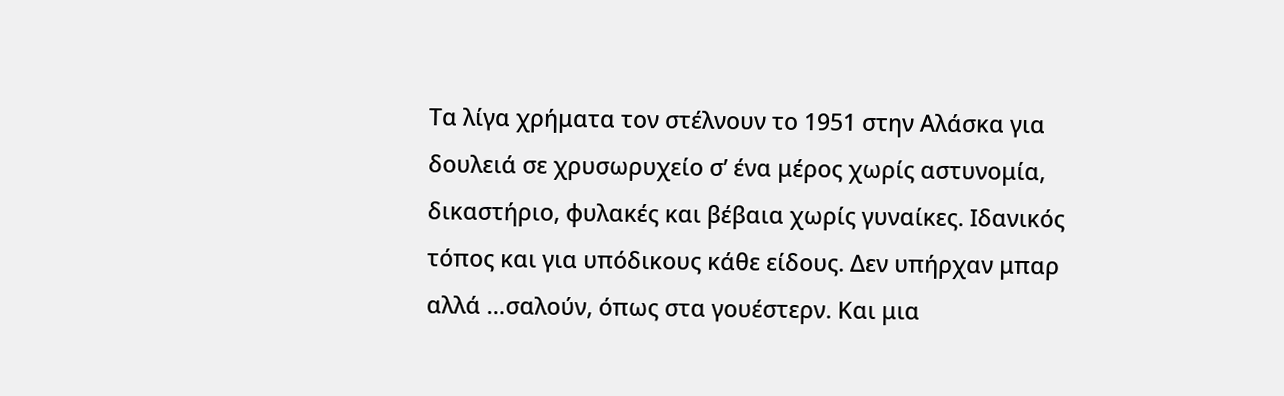Τα λίγα χρήματα τον στέλνουν το 1951 στην Αλάσκα για δουλειά σε χρυσωρυχείο σ’ ένα μέρος χωρίς αστυνομία, δικαστήριο, φυλακές και βέβαια χωρίς γυναίκες. Ιδανικός τόπος και για υπόδικους κάθε είδους. Δεν υπήρχαν μπαρ αλλά …σαλούν, όπως στα γουέστερν. Και μια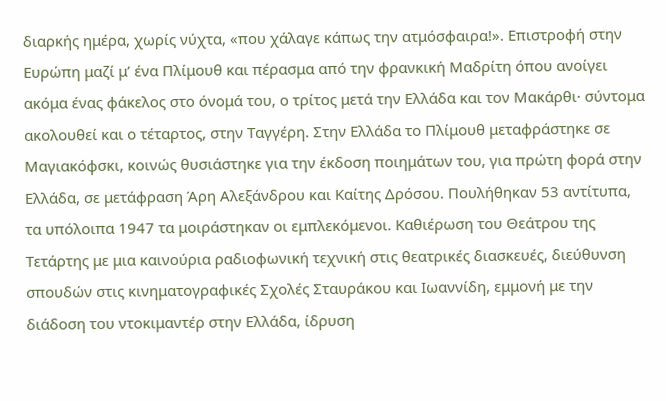διαρκής ημέρα, χωρίς νύχτα, «που χάλαγε κάπως την ατμόσφαιρα!». Επιστροφή στην Ευρώπη μαζί μ’ ένα Πλίμουθ και πέρασμα από την φρανκική Μαδρίτη όπου ανοίγει ακόμα ένας φάκελος στο όνομά του, ο τρίτος μετά την Ελλάδα και τον Μακάρθι· σύντομα ακολουθεί και ο τέταρτος, στην Ταγγέρη. Στην Ελλάδα το Πλίμουθ μεταφράστηκε σε Μαγιακόφσκι, κοινώς θυσιάστηκε για την έκδοση ποιημάτων του, για πρώτη φορά στην Ελλάδα, σε μετάφραση Άρη Αλεξάνδρου και Καίτης Δρόσου. Πουλήθηκαν 53 αντίτυπα, τα υπόλοιπα 1947 τα μοιράστηκαν οι εμπλεκόμενοι. Καθιέρωση του Θεάτρου της Τετάρτης με μια καινούρια ραδιοφωνική τεχνική στις θεατρικές διασκευές, διεύθυνση σπουδών στις κινηματογραφικές Σχολές Σταυράκου και Ιωαννίδη, εμμονή με την διάδοση του ντοκιμαντέρ στην Ελλάδα, ίδρυση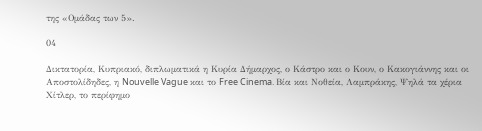της «Ομάδας των 5».

04

Δικτατορία, Κυπριακό, διπλωματικά η Κυρία Δήμαρχος, ο Κάστρο και ο Κουν, ο Κακογιάννης και οι Αποστολίδηδες, η Nouvelle Vague και το Free Cinema. Βία και Νοθεία, Λαμπράκης, Ψηλά τα χέρια Χίτλερ, το περίφημο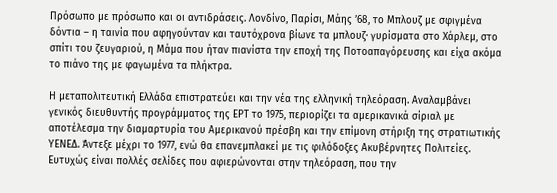Πρόσωπο με πρόσωπο και οι αντιδράσεις. Λονδίνο, Παρίσι, Μάης ’68, το Μπλουζ με σφιγμένα δόντια – η ταινία που αφηγούνταν και ταυτόχρονα βίωνε τα μπλουζ· γυρίσματα στο Χάρλεμ, στο σπίτι του ζευγαριού, η Μάμα που ήταν πιανίστα την εποχή της Ποτοαπαγόρευσης και είχα ακόμα το πιάνο της με φαγωμένα τα πλήκτρα.

Η μεταπολιτευτική Ελλάδα επιστρατεύει και την νέα της ελληνική τηλεόραση. Αναλαμβάνει γενικός διευθυντής προγράμματος της ΕΡΤ το 1975, περιορίζει τα αμερικανικά σίριαλ με αποτέλεσμα την διαμαρτυρία του Αμερικανού πρέσβη και την επίμονη στήριξη της στρατιωτικής ΥΕΝΕΔ. Άντεξε μέχρι το 1977, ενώ θα επανεμπλακεί με τις φιλόδοξες Ακυβέρνητες Πολιτείες. Ευτυχώς είναι πολλές σελίδες που αφιερώνονται στην τηλεόραση, που την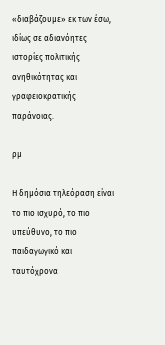«διαβάζουμε» εκ των έσω, ιδίως σε αδιανόητες ιστορίες πολιτικής ανηθικότητας και γραφειοκρατικής παράνοιας.

ρμ

Η δημόσια τηλεόραση είναι το πιο ισχυρό, το πιο υπεύθυνο, το πιο παιδαγωγικό και ταυτόχρονα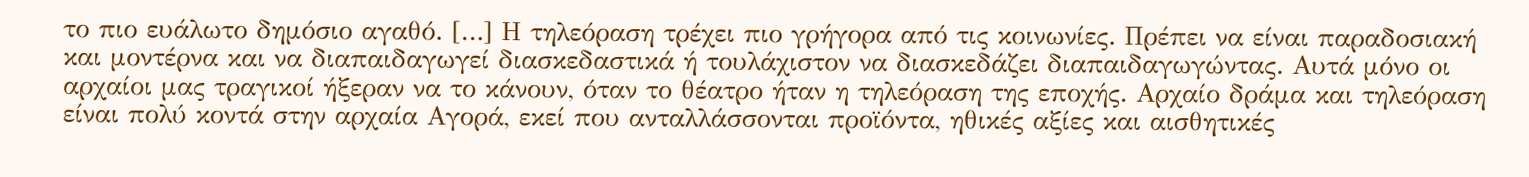το πιο ευάλωτο δημόσιο αγαθό. […] Η τηλεόραση τρέχει πιο γρήγορα από τις κοινωνίες. Πρέπει να είναι παραδοσιακή και μοντέρνα και να διαπαιδαγωγεί διασκεδαστικά ή τουλάχιστον να διασκεδάζει διαπαιδαγωγώντας. Αυτά μόνο οι αρχαίοι μας τραγικοί ήξεραν να το κάνουν, όταν το θέατρο ήταν η τηλεόραση της εποχής. Αρχαίο δράμα και τηλεόραση είναι πολύ κοντά στην αρχαία Αγορά, εκεί που ανταλλάσσονται προϊόντα, ηθικές αξίες και αισθητικές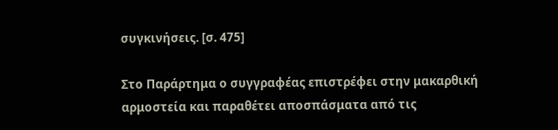συγκινήσεις. [σ. 475]

Στο Παράρτημα ο συγγραφέας επιστρέφει στην μακαρθική αρμοστεία και παραθέτει αποσπάσματα από τις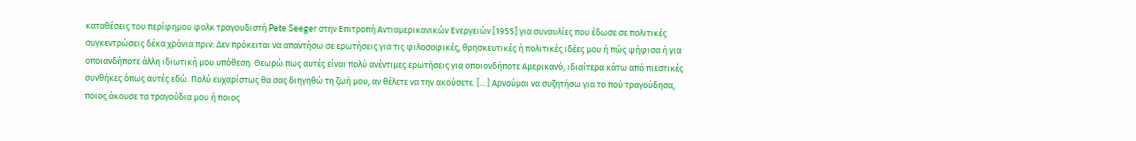καταθέσεις του περίφημου φολκ τραγουδιστή Pete Seeger στην Επιτροπή Αντιαμερικανικών Ενεργειών [1955] για συναυλίες που έδωσε σε πολιτικές συγκεντρώσεις δέκα χρόνια πριν: Δεν πρόκειται να απαντήσω σε ερωτήσεις για τις φιλοσοφικές, θρησκευτικές ή πολιτικές ιδέες μου ή πώς ψήφισα ή για οποιανδήποτε άλλη ιδιωτική μου υπόθεση. Θεωρώ πως αυτές είναι πολύ ανέντιμες ερωτήσεις για οποιονδήποτε Αμερικανό, ιδιαίτερα κάτω από πιεστικές συνθήκες όπως αυτές εδώ. Πολύ ευχαρίστως θα σας διηγηθώ τη ζωή μου, αν θέλετε να την ακούσετε. […] Αρνούμαι να συζητήσω για το πού τραγούδησα, ποιος άκουσε τα τραγούδια μου ή ποιος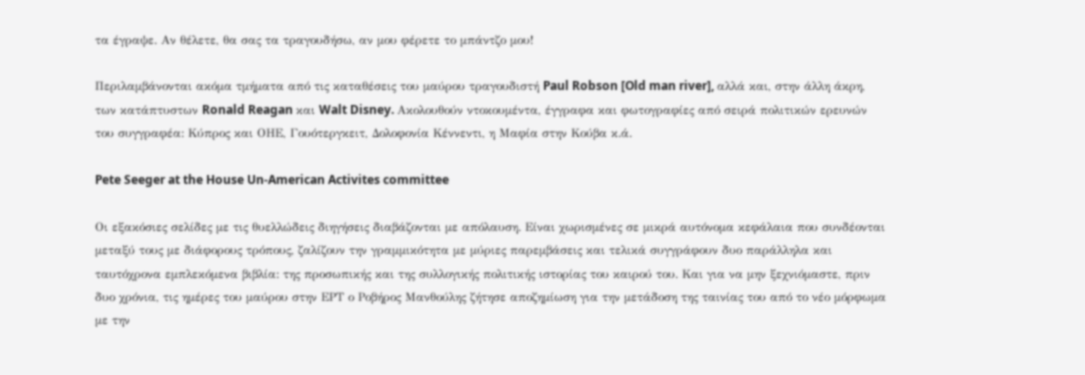τα έγραψε. Αν θέλετε, θα σας τα τραγουδήσω, αν μου φέρετε το μπάντζο μου!

Περιλαμβάνονται ακόμα τμήματα από τις καταθέσεις του μαύρου τραγουδιστή Paul Robson [Old man river], αλλά και, στην άλλη άκρη, των κατάπτυστων Ronald Reagan και Walt Disney. Ακολουθούν ντοκουμέντα, έγγραφα και φωτογραφίες από σειρά πολιτικών ερευνών του συγγραφέα: Κύπρος και ΟΗΕ, Γουότεργκειτ, Δολοφονία Κέννεντι, η Μαφία στην Κούβα κ.ά.

Pete Seeger at the House Un-American Activites committee

Οι εξακόσιες σελίδες με τις θυελλώδεις διηγήσεις διαβάζονται με απόλαυση. Είναι χωρισμένες σε μικρά αυτόνομα κεφάλαια που συνδέονται μεταξύ τους με διάφορους τρόπους, ζαλίζουν την γραμμικότητα με μύριες παρεμβάσεις και τελικά συγγράφουν δυο παράλληλα και ταυτόχρονα εμπλεκόμενα βιβλία: της προσωπικής και της συλλογικής πολιτικής ιστορίας του καιρού του. Και για να μην ξεχνιόμαστε, πριν δυο χρόνια, τις ημέρες του μαύρου στην ΕΡΤ ο Ροβήρος Μανθούλης ζήτησε αποζημίωση για την μετάδοση της ταινίας του από το νέο μόρφωμα με την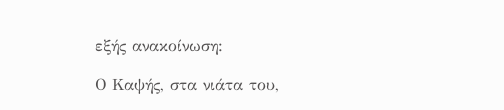εξής ανακοίνωση:

Ο Καψής, στα νιάτα του,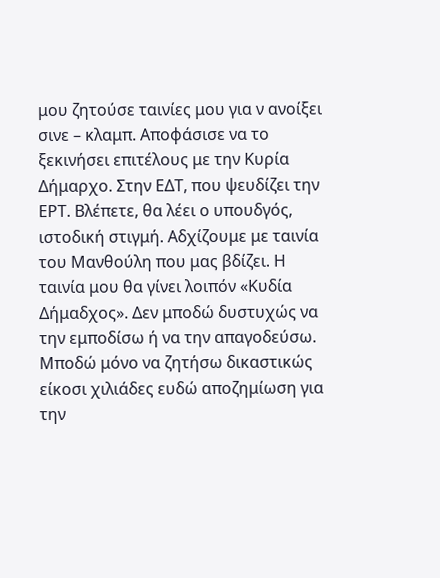μου ζητούσε ταινίες μου για ν ανοίξει σινε – κλαμπ. Αποφάσισε να το ξεκινήσει επιτέλους με την Κυρία Δήμαρχο. Στην ΕΔΤ, που ψευδίζει την ΕΡΤ. Βλέπετε, θα λέει ο υπουδγός, ιστοδική στιγμή. Αδχίζουμε με ταινία του Μανθούλη που μας βδίζει. Η ταινία μου θα γίνει λοιπόν «Κυδία Δήμαδχος». Δεν μποδώ δυστυχώς να την εμποδίσω ή να την απαγοδεύσω. Μποδώ μόνο να ζητήσω δικαστικώς είκοσι χιλιάδες ευδώ αποζημίωση για την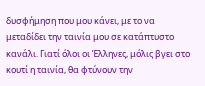δυσφήμηση που μου κάνει, με το να μεταδίδει την ταινία μου σε κατάπτυστο κανάλι. Γιατί όλοι οι Έλληνες, μόλις βγει στο κουτί η ταινία, θα φτύνουν την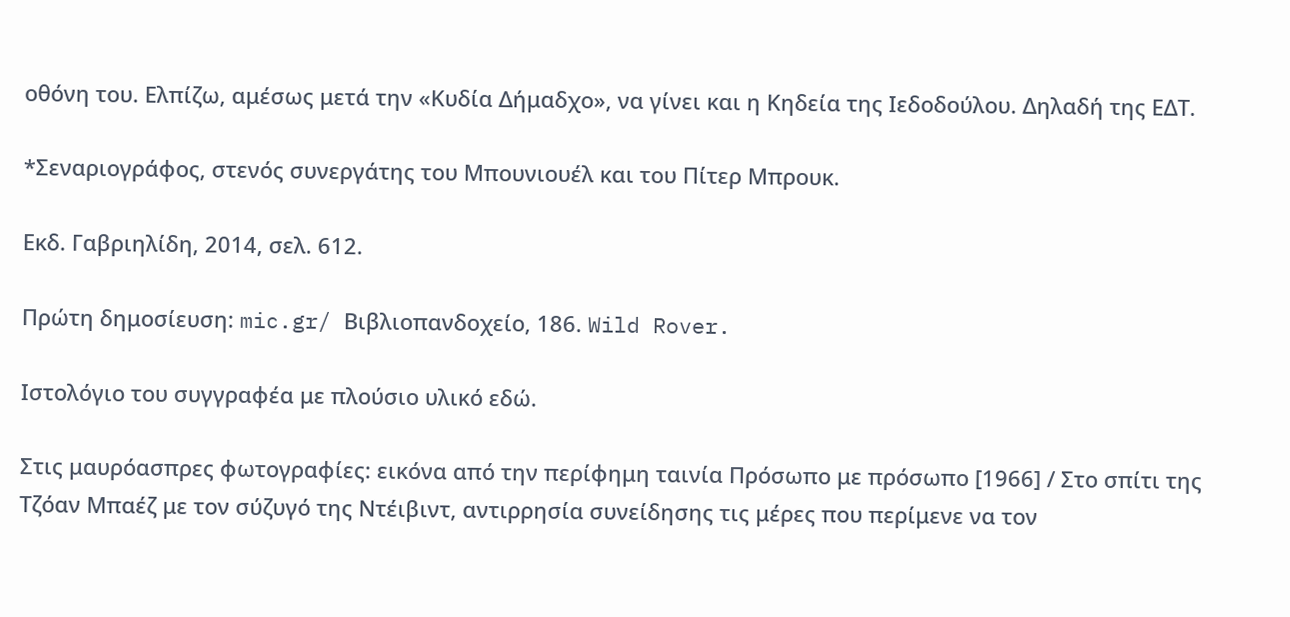οθόνη του. Ελπίζω, αμέσως μετά την «Κυδία Δήμαδχο», να γίνει και η Κηδεία της Ιεδοδούλου. Δηλαδή της ΕΔΤ.

*Σεναριογράφος, στενός συνεργάτης του Μπουνιουέλ και του Πίτερ Μπρουκ.

Εκδ. Γαβριηλίδη, 2014, σελ. 612.

Πρώτη δημοσίευση: mic.gr/ Βιβλιοπανδοχείο, 186. Wild Rover.

Ιστολόγιο του συγγραφέα με πλούσιο υλικό εδώ.

Στις μαυρόασπρες φωτογραφίες: εικόνα από την περίφημη ταινία Πρόσωπο με πρόσωπο [1966] / Στο σπίτι της Τζόαν Μπαέζ με τον σύζυγό της Ντέιβιντ, αντιρρησία συνείδησης τις μέρες που περίμενε να τον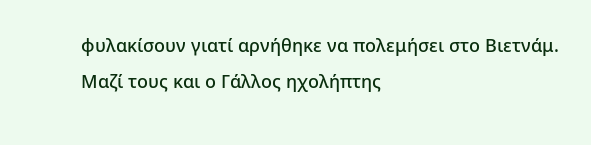φυλακίσουν γιατί αρνήθηκε να πολεμήσει στο Βιετνάμ. Μαζί τους και ο Γάλλος ηχολήπτης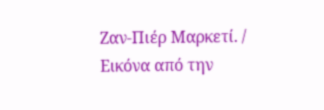Ζαν-Πιέρ Μαρκετί. / Εικόνα από την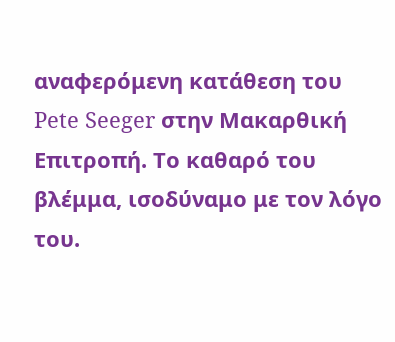αναφερόμενη κατάθεση του Pete Seeger στην Μακαρθική Επιτροπή. Το καθαρό του βλέμμα, ισοδύναμο με τον λόγο του.